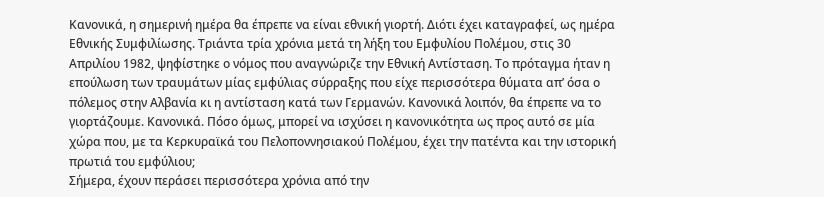Κανονικά, η σημερινή ημέρα θα έπρεπε να είναι εθνική γιορτή. Διότι έχει καταγραφεί, ως ημέρα Εθνικής Συμφιλίωσης. Τριάντα τρία χρόνια μετά τη λήξη του Εμφυλίου Πολέμου, στις 30 Απριλίου 1982, ψηφίστηκε ο νόμος που αναγνώριζε την Εθνική Αντίσταση. Το πρόταγμα ήταν η επούλωση των τραυμάτων μίας εμφύλιας σύρραξης που είχε περισσότερα θύματα απ’ όσα ο πόλεμος στην Αλβανία κι η αντίσταση κατά των Γερμανών. Κανονικά λοιπόν, θα έπρεπε να το γιορτάζουμε. Κανονικά. Πόσο όμως, μπορεί να ισχύσει η κανονικότητα ως προς αυτό σε μία χώρα που, με τα Κερκυραϊκά του Πελοποννησιακού Πολέμου, έχει την πατέντα και την ιστορική πρωτιά του εμφύλιου;
Σήμερα, έχουν περάσει περισσότερα χρόνια από την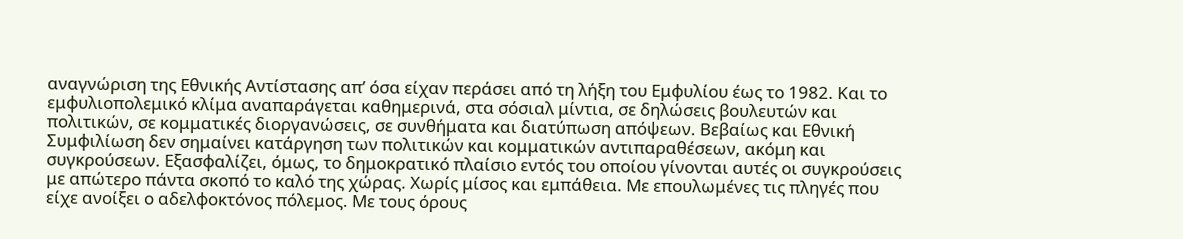αναγνώριση της Εθνικής Αντίστασης απ’ όσα είχαν περάσει από τη λήξη του Εμφυλίου έως το 1982. Και το εμφυλιοπολεμικό κλίμα αναπαράγεται καθημερινά, στα σόσιαλ μίντια, σε δηλώσεις βουλευτών και πολιτικών, σε κομματικές διοργανώσεις, σε συνθήματα και διατύπωση απόψεων. Βεβαίως και Εθνική Συμφιλίωση δεν σημαίνει κατάργηση των πολιτικών και κομματικών αντιπαραθέσεων, ακόμη και συγκρούσεων. Εξασφαλίζει, όμως, το δημοκρατικό πλαίσιο εντός του οποίου γίνονται αυτές οι συγκρούσεις με απώτερο πάντα σκοπό το καλό της χώρας. Χωρίς μίσος και εμπάθεια. Με επουλωμένες τις πληγές που είχε ανοίξει ο αδελφοκτόνος πόλεμος. Με τους όρους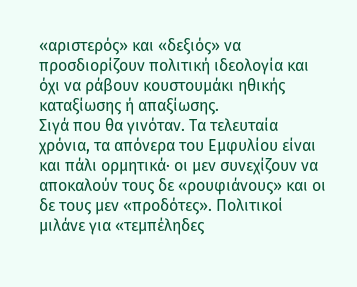«αριστερός» και «δεξιός» να προσδιορίζουν πολιτική ιδεολογία και όχι να ράβουν κουστουμάκι ηθικής καταξίωσης ή απαξίωσης.
Σιγά που θα γινόταν. Τα τελευταία χρόνια, τα απόνερα του Εμφυλίου είναι και πάλι ορμητικά· οι μεν συνεχίζουν να αποκαλούν τους δε «ρουφιάνους» και οι δε τους μεν «προδότες». Πολιτικοί μιλάνε για «τεμπέληδες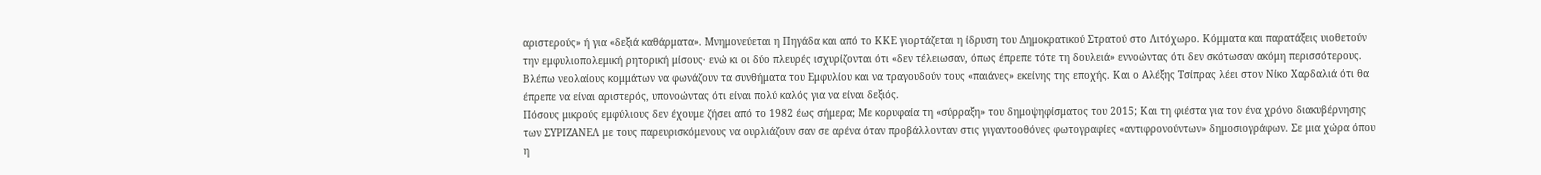αριστερούς» ή για «δεξιά καθάρματα». Μνημονεύεται η Πηγάδα και από το ΚΚΕ γιορτάζεται η ίδρυση του Δημοκρατικού Στρατού στο Λιτόχωρο. Κόμματα και παρατάξεις υιοθετούν την εμφυλιοπολεμική ρητορική μίσους· ενώ κι οι δύο πλευρές ισχυρίζονται ότι «δεν τέλειωσαν, όπως έπρεπε τότε τη δουλειά» εννοώντας ότι δεν σκότωσαν ακόμη περισσότερους. Βλέπω νεολαίους κομμάτων να φωνάζουν τα συνθήματα του Εμφυλίου και να τραγουδούν τους «παιάνες» εκείνης της εποχής. Και ο Αλέξης Τσίπρας λέει στον Νίκο Χαρδαλιά ότι θα έπρεπε να είναι αριστερός, υπονοώντας ότι είναι πολύ καλός για να είναι δεξιός.
Πόσους μικρούς εμφύλιους δεν έχουμε ζήσει από το 1982 έως σήμερα; Με κορυφαία τη «σύρραξη» του δημοψηφίσματος του 2015; Και τη φιέστα για τον ένα χρόνο διακυβέρνησης των ΣΥΡΙΖΑΝΕΛ με τους παρευρισκόμενους να ουρλιάζουν σαν σε αρένα όταν προβάλλονταν στις γιγαντοοθόνες φωτογραφίες «αντιφρονούντων» δημοσιογράφων. Σε μια χώρα όπου η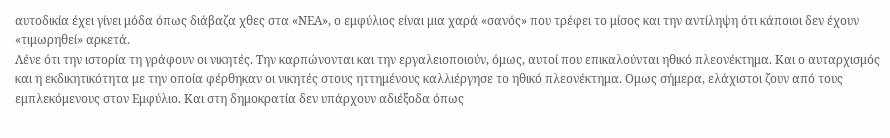αυτοδικία έχει γίνει μόδα όπως διάβαζα χθες στα «ΝΕΑ», ο εμφύλιος είναι μια χαρά «σανός» που τρέφει το μίσος και την αντίληψη ότι κάποιοι δεν έχουν «τιμωρηθεί» αρκετά.
Λένε ότι την ιστορία τη γράφουν οι νικητές. Την καρπώνονται και την εργαλειοποιούν, όμως, αυτοί που επικαλούνται ηθικό πλεονέκτημα. Και ο αυταρχισμός και η εκδικητικότητα με την οποία φέρθηκαν οι νικητές στους ηττημένους καλλιέργησε το ηθικό πλεονέκτημα. Ομως σήμερα, ελάχιστοι ζουν από τους εμπλεκόμενους στον Εμφύλιο. Και στη δημοκρατία δεν υπάρχουν αδιέξοδα όπως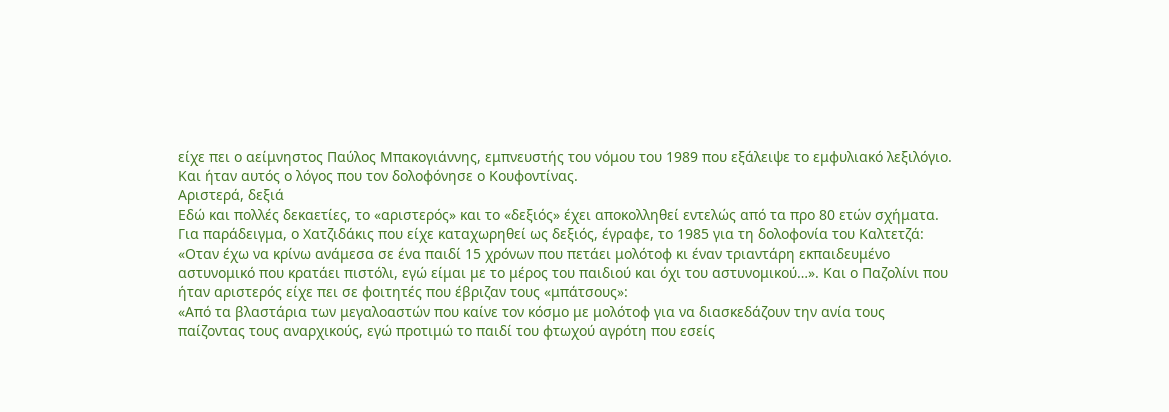είχε πει ο αείμνηστος Παύλος Μπακογιάννης, εμπνευστής του νόμου του 1989 που εξάλειψε το εμφυλιακό λεξιλόγιο. Και ήταν αυτός ο λόγος που τον δολοφόνησε ο Κουφοντίνας.
Αριστερά, δεξιά
Εδώ και πολλές δεκαετίες, το «αριστερός» και το «δεξιός» έχει αποκολληθεί εντελώς από τα προ 80 ετών σχήματα. Για παράδειγμα, ο Χατζιδάκις που είχε καταχωρηθεί ως δεξιός, έγραφε, το 1985 για τη δολοφονία του Καλτετζά: «Οταν έχω να κρίνω ανάμεσα σε ένα παιδί 15 χρόνων που πετάει μολότοφ κι έναν τριαντάρη εκπαιδευμένο αστυνομικό που κρατάει πιστόλι, εγώ είμαι με το μέρος του παιδιού και όχι του αστυνομικού…». Και ο Παζολίνι που ήταν αριστερός είχε πει σε φοιτητές που έβριζαν τους «μπάτσους»:
«Από τα βλαστάρια των μεγαλοαστών που καίνε τον κόσμο με μολότοφ για να διασκεδάζουν την ανία τους παίζοντας τους αναρχικούς, εγώ προτιμώ το παιδί του φτωχού αγρότη που εσείς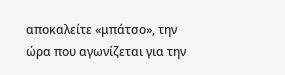αποκαλείτε «μπάτσο», την ώρα που αγωνίζεται για την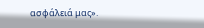ασφάλειά μας».